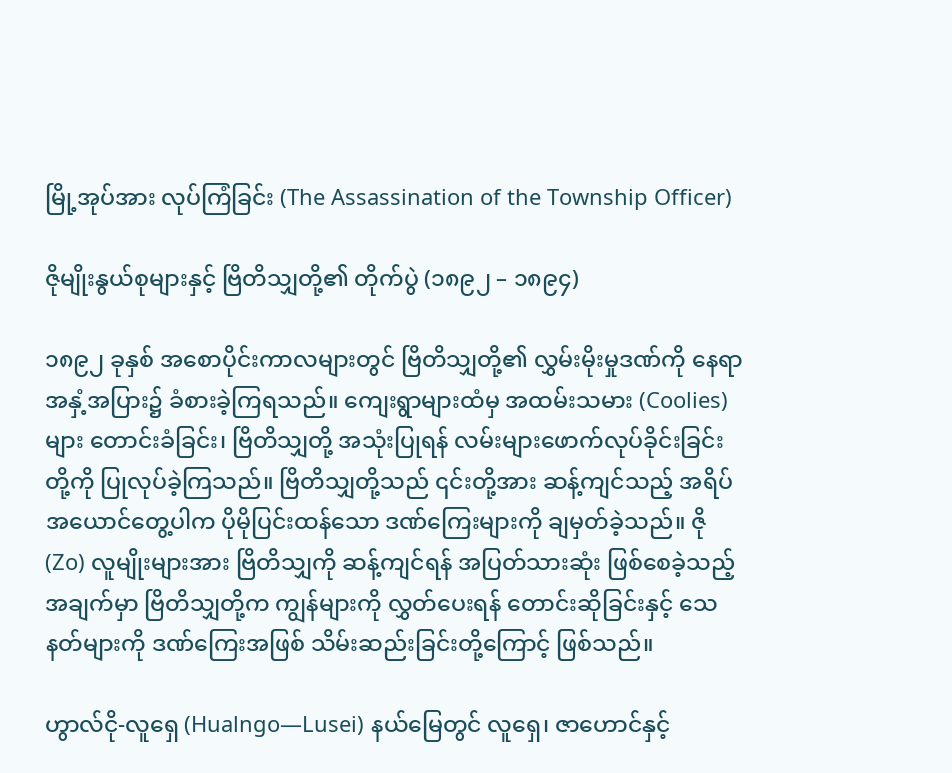မြို့အုပ်အား လုပ်ကြံခြင်း (The Assassination of the Township Officer)

ဇိုမျိုးနွယ်စုများနှင့် ဗြိတိသျှတို့၏ တိုက်ပွဲ (၁၈၉၂ – ၁၈၉၄)

၁၈၉၂ ခုနှစ် အစောပိုင်းကာလများတွင် ဗြိတိသျှတို့၏ လွှမ်းမိုးမှုဒဏ်ကို နေရာအနှံ့အပြား၌ ခံစားခဲ့ကြရသည်။ ကျေးရွာများထံမှ အထမ်းသမား (Coolies) များ တောင်းခံခြင်း၊ ဗြိတိသျှတို့ အသုံးပြုရန် လမ်းများဖောက်လုပ်ခိုင်းခြင်းတို့ကို ပြုလုပ်ခဲ့ကြသည်။ ဗြိတိသျှတို့သည် ၎င်းတို့အား ဆန့်ကျင်သည့် အရိပ်အယောင်တွေ့ပါက ပိုမိုပြင်းထန်သော ဒဏ်ကြေးများကို ချမှတ်ခဲ့သည်။ ဇို (Zo) လူမျိုးများအား ဗြိတိသျှကို ဆန့်ကျင်ရန် အပြတ်သားဆုံး ဖြစ်စေခဲ့သည့် အချက်မှာ ဗြိတိသျှတို့က ကျွန်များကို လွှတ်ပေးရန် တောင်းဆိုခြင်းနှင့် သေနတ်များကို ဒဏ်ကြေးအဖြစ် သိမ်းဆည်းခြင်းတို့ကြောင့် ဖြစ်သည်။

ဟွာလ်ငို-လူရှေ (Hualngo—Lusei) နယ်မြေတွင် လူရှေ၊ ဇာဟောင်နှင့်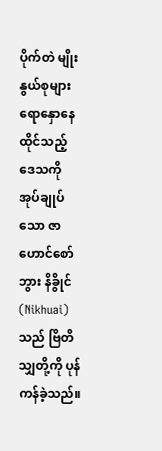ပိုက်တဲ မျိုးနွယ်စုများ ရောနှောနေထိုင်သည့် ဒေသကို အုပ်ချုပ်သော ဇာဟောင်စော်ဘွား နိခွိုင် (Nikhuai) သည် ဗြိတိသျှတို့ကို ပုန်ကန်ခဲ့သည်။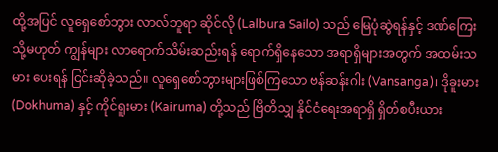ထို့အပြင် လူရှေစော်ဘွား လာလ်ဘူရာ ဆိုင်လို (Lalbura Sailo) သည် မြေပုံဆွဲရန်နှင့် ဒဏ်ကြေး သို့မဟုတ် ကျွန်များ လာရောက်သိမ်းဆည်းရန် ရောက်ရှိနေသော အရာရှိများအတွက် အထမ်းသမား ပေးရန် ငြင်းဆိုခဲ့သည်။ လူရှေစော်ဘွားများဖြစ်ကြသော ဗန်ဆန်းဂါး (Vansanga)၊ ဒိုခူးမား (Dokhuma) နှင့် ကိုင်ရူးမား (Kairuma) တို့သည် ဗြိတိသျှ နိုင်ငံရေးအရာရှိ ရှိတ်စပီးယား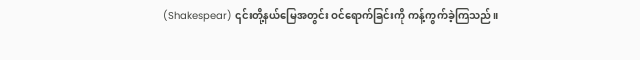(Shakespear) ၎င်းတို့နယ်မြေအတွင်း ဝင်ရောက်ခြင်းကို ကန့်ကွက်ခဲ့ကြသည်။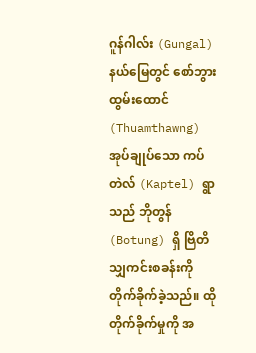ဂူန်ဂါလ်း (Gungal) နယ်မြေတွင် စော်ဘွား ထွမ်းထောင် (Thuamthawng) အုပ်ချုပ်သော ကပ်တဲလ် (Kaptel) ရွာသည် ဘိုတွန် (Botung) ရှိ ဗြိတိသျှကင်းစခန်းကို တိုက်ခိုက်ခဲ့သည်။ ထိုတိုက်ခိုက်မှုကို အ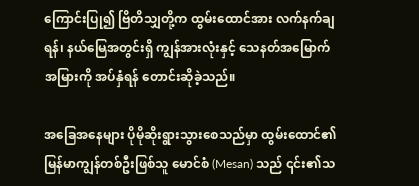ကြောင်းပြု၍ ဗြိတိသျှတို့က ထွမ်းထောင်အား လက်နက်ချရန်၊ နယ်မြေအတွင်းရှိ ကျွန်အားလုံးနှင့် သေနတ်အမြောက်အမြားကို အပ်နှံရန် တောင်းဆိုခဲ့သည်။

အခြေအနေများ ပိုမိုဆိုးရွားသွားစေသည်မှာ ထွမ်းထောင်၏ မြန်မာကျွန်တစ်ဦးဖြစ်သူ မောင်စံ (Mesan) သည် ၎င်း၏သ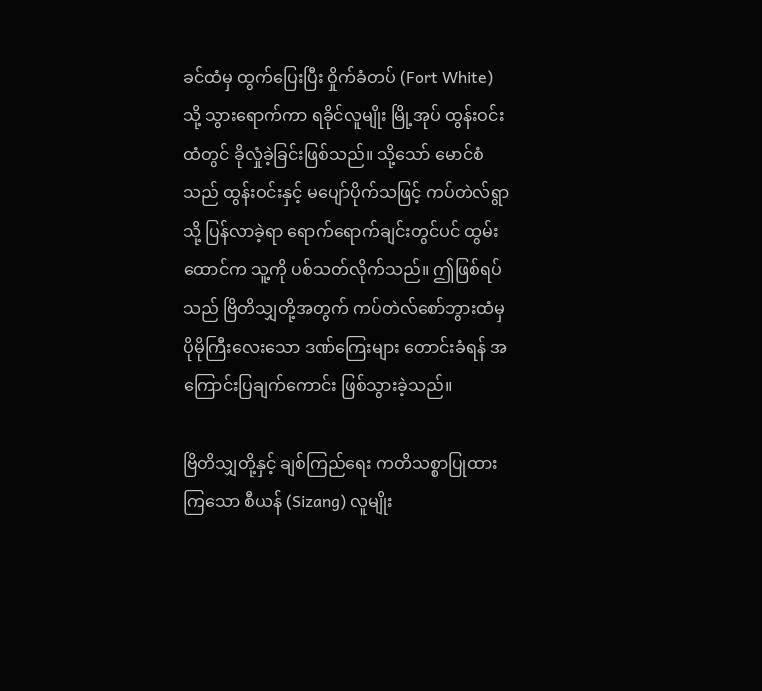ခင်ထံမှ ထွက်ပြေးပြီး ဝှိုက်ခံတပ် (Fort White) သို့ သွားရောက်ကာ ရခိုင်လူမျိုး မြို့အုပ် ထွန်းဝင်း ထံတွင် ခိုလှုံခဲ့ခြင်းဖြစ်သည်။ သို့သော် မောင်စံသည် ထွန်းဝင်းနှင့် မပျော်ပိုက်သဖြင့် ကပ်တဲလ်ရွာသို့ ပြန်လာခဲ့ရာ ရောက်ရောက်ချင်းတွင်ပင် ထွမ်းထောင်က သူ့ကို ပစ်သတ်လိုက်သည်။ ဤဖြစ်ရပ်သည် ဗြိတိသျှတို့အတွက် ကပ်တဲလ်စော်ဘွားထံမှ ပိုမိုကြီးလေးသော ဒဏ်ကြေးများ တောင်းခံရန် အကြောင်းပြချက်ကောင်း ဖြစ်သွားခဲ့သည်။

ဗြိတိသျှတို့နှင့် ချစ်ကြည်ရေး ကတိသစ္စာပြုထားကြသော စီယန် (Sizang) လူမျိုး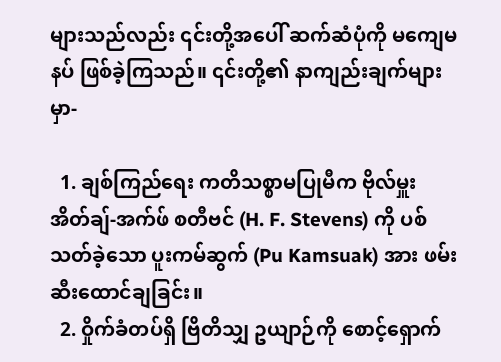များသည်လည်း ၎င်းတို့အပေါ် ဆက်ဆံပုံကို မကျေမနပ် ဖြစ်ခဲ့ကြသည်။ ၎င်းတို့၏ နာကျည်းချက်များမှာ-

  1. ချစ်ကြည်ရေး ကတိသစ္စာမပြုမီက ဗိုလ်မှူး အိတ်ချ်-အက်ဖ် စတီဗင် (H. F. Stevens) ကို ပစ်သတ်ခဲ့သော ပူးကမ်ဆွက် (Pu Kamsuak) အား ဖမ်းဆီးထောင်ချခြင်း။
  2. ဝှိုက်ခံတပ်ရှိ ဗြိတိသျှ ဥယျာဉ်ကို စောင့်ရှောက်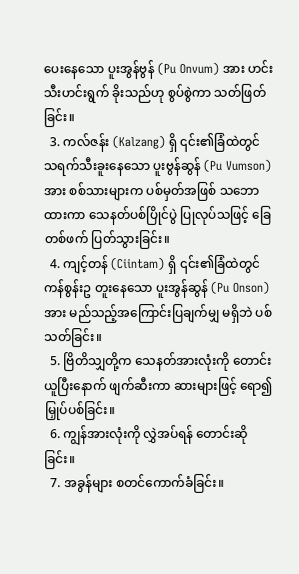ပေးနေသော ပူးအွန်ဗွန် (Pu Onvum) အား ဟင်းသီးဟင်းရွက် ခိုးသည်ဟု စွပ်စွဲကာ သတ်ဖြတ်ခြင်း။
  3. ကလ်ဇန်း (Kalzang) ရှိ ၎င်း၏ခြံထဲတွင် သရက်သီးခူးနေသော ပူးဗွန်ဆွန် (Pu Vumson) အား စစ်သားများက ပစ်မှတ်အဖြစ် သဘောထားကာ သေနတ်ပစ်ပြိုင်ပွဲ ပြုလုပ်သဖြင့် ခြေတစ်ဖက် ပြတ်သွားခြင်း။
  4. ကျင့်တန် (Ciintam) ရှိ ၎င်း၏ခြံထဲတွင် ကန်စွန်းဥ တူးနေသော ပူးအွန်ဆွန် (Pu Onson) အား မည်သည့်အကြောင်းပြချက်မျှ မရှိဘဲ ပစ်သတ်ခြင်း။
  5. ဗြိတိသျှတို့က သေနတ်အားလုံးကို တောင်းယူပြီးနောက် ဖျက်ဆီးကာ ဆားများဖြင့် ရော၍ မြှုပ်ပစ်ခြင်း။
  6. ကျွန်အားလုံးကို လွှဲအပ်ရန် တောင်းဆိုခြင်း။
  7. အခွန်များ စတင်ကောက်ခံခြင်း။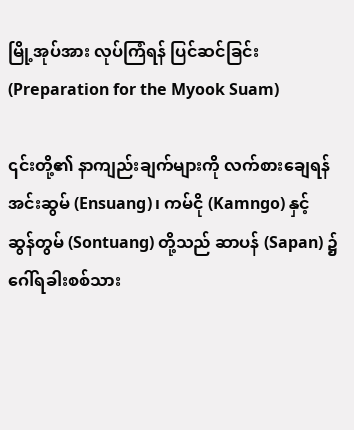မြို့အုပ်အား လုပ်ကြံရန် ပြင်ဆင်ခြင်း (Preparation for the Myook Suam)

၎င်းတို့၏ နာကျည်းချက်များကို လက်စားချေရန် အင်းဆွမ် (Ensuang)၊ ကမ်ငို (Kamngo) နှင့် ဆွန်တွမ် (Sontuang) တို့သည် ဆာပန် (Sapan) ၌ ဂေါ်ရခါးစစ်သား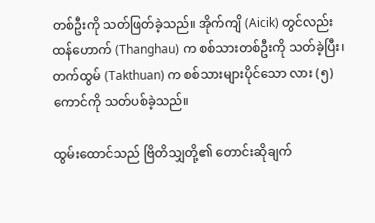တစ်ဦးကို သတ်ဖြတ်ခဲ့သည်။ အိုက်ကျိ (Aicik) တွင်လည်း ထန်ဟောက် (Thanghau) က စစ်သားတစ်ဦးကို သတ်ခဲ့ပြီး၊ တက်ထွမ် (Takthuan) က စစ်သားများပိုင်သော လား (၅) ကောင်ကို သတ်ပစ်ခဲ့သည်။

ထွမ်းထောင်သည် ဗြိတိသျှတို့၏ တောင်းဆိုချက်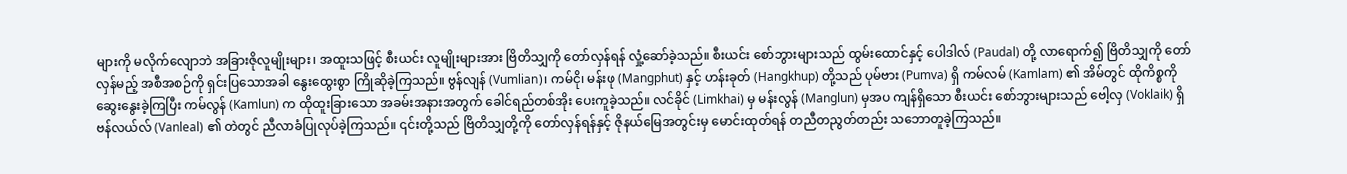များကို မလိုက်လျောဘဲ အခြားဇိုလူမျိုးများ၊ အထူးသဖြင့် စီးယင်း လူမျိုးများအား ဗြိတိသျှကို တော်လှန်ရန် လှုံ့ဆော်ခဲ့သည်။ စီးယင်း စော်ဘွားများသည် ထွမ်းထောင်နှင့် ပေါဒါလ် (Paudal) တို့ လာရောက်၍ ဗြိတိသျှကို တော်လှန်မည့် အစီအစဉ်ကို ရှင်းပြသောအခါ နွေးထွေးစွာ ကြိုဆိုခဲ့ကြသည်။ ဗွန်လျန် (Vumlian)၊ ကမ်ငို၊ မန်းဖု (Mangphut) နှင့် ဟန်းခုတ် (Hangkhup) တို့သည် ပုမ်ဗား (Pumva) ရှိ ကမ်လမ် (Kamlam) ၏ အိမ်တွင် ထိုကိစ္စကို ဆွေးနွေးခဲ့ကြပြီး ကမ်လွန် (Kamlun) က ထိုထူးခြားသော အခမ်းအနားအတွက် ခေါင်ရည်တစ်အိုး ပေးကူခဲ့သည်။ လင်ခိုင် (Limkhai) မှ မန်းလွန် (Manglun) မှအပ ကျန်ရှိသော စီးယင်း စော်ဘွားများသည် ဗေါ့လှ (Voklaik) ရှိ ဗန်လယ်လ် (Vanleal) ၏ တဲတွင် ညီလာခံပြုလုပ်ခဲ့ကြသည်။ ၎င်းတို့သည် ဗြိတိသျှတို့ကို တော်လှန်ရန်နှင့် ဇိုနယ်မြေအတွင်းမှ မောင်းထုတ်ရန် တညီတညွတ်တည်း သဘောတူခဲ့ကြသည်။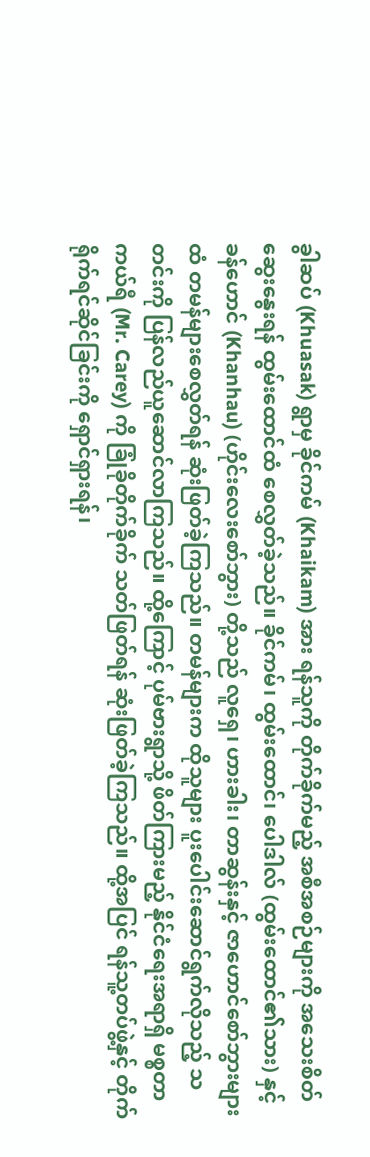ခွါဆပ် (Khuasak) ရွာမှ ခိုင်ကမ် (Khaikam) အား ရန်သူကို တိုက်ခိုက်မည့် အစီအစဉ်များကို အသေးစိတ်ဆွေးနွေးရန် ထွမ်းထောင်ထံ စေလွှတ်ခဲ့သည်။ ခိုင်ကမ်၊ ထွမ်းထောင်၊ ပေါဒါလ် (ထွမ်းထောင်၏သား) နှင့် ခန်ဟောင် (Khanhau) (ဟိုင်းလေးစော်ဘွား) တို့သည် လူရှေ၊ ဟားခါး၊ တာဆွန်းနှင့် ဇာဟောင်စော်ဘွားများထံ တမန်များစေလွှတ်ရန် ဆုံးဖြတ်ခဲ့ကြသည်။ တမန်များက ထိုသူများ ပူးပေါင်းဆောင်ရွက်လိုသည့် သတင်းကို ပြန်လည်ယူဆောင်လာကြသည်။ ထို့ကြောင့် ပုမ်ဗားရွာသို့ ဖိတ်ကြားမည့် နိုင်ငံရေးအရာရှိ မစ္စတာ ကယ်ရီ (Mr. Carey) ကို ခြုံခိုတိုက်ခိုက် သတ်ဖြတ်ရန် ဆုံးဖြတ်ခဲ့ကြသည်။ ထို့အပြင် ရန်သူ့တပ်ဖွဲ့နှင့် တိုက်ရိုက်ရင်ဆိုင်ခြင်းကို ရှောင်ရှားရန်၊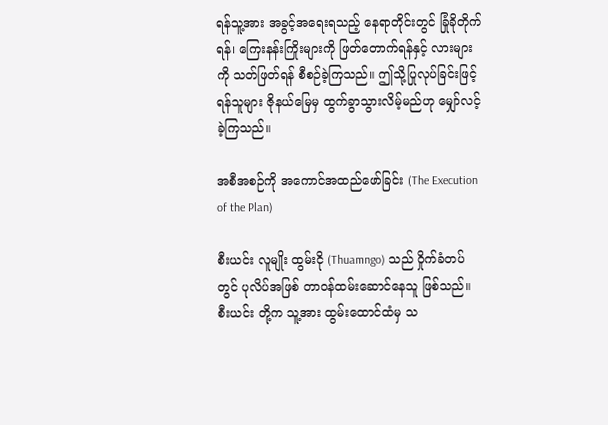ရန်သူ့အား အခွင့်အရေးရသည့် နေရာတိုင်းတွင် ခြုံခိုတိုက်ရန်၊ ကြေးနန်းကြိုးများကို ဖြတ်တောက်ရန်နှင့် လားများကို သတ်ဖြတ်ရန် စီစဉ်ခဲ့ကြသည်။ ဤသို့ပြုလုပ်ခြင်းဖြင့် ရန်သူများ ဇိုနယ်မြေမှ ထွက်ခွာသွားလိမ့်မည်ဟု မျှော်လင့်ခဲ့ကြသည်။

အစီအစဉ်ကို အကောင်အထည်ဖော်ခြင်း (The Execution of the Plan)

စီးယင်း လူမျိုး ထွမ်းငို (Thuamngo) သည် ဝှိုက်ခံတပ်တွင် ပုလိပ်အဖြစ် တာဝန်ထမ်းဆောင်နေသူ ဖြစ်သည်။ စီးယင်း တို့က သူ့အား ထွမ်းထောင်ထံမှ သ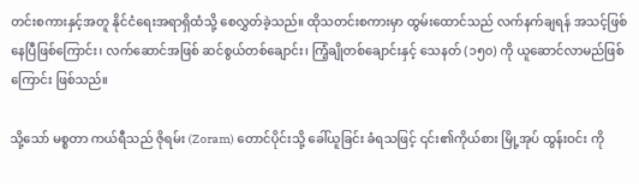တင်းစကားနှင့်အတူ နိုင်ငံရေးအရာရှိထံသို့ စေလွှတ်ခဲ့သည်။ ထိုသတင်းစကားမှာ ထွမ်းထောင်သည် လက်နက်ချရန် အသင့်ဖြစ်နေပြီဖြစ်ကြောင်း၊ လက်ဆောင်အဖြစ် ဆင်စွယ်တစ်ချောင်း၊ ကြံ့ချိုတစ်ချောင်းနှင့် သေနတ် (၁၅၀) ကို ယူဆောင်လာမည်ဖြစ်ကြောင်း ဖြစ်သည်။

သို့သော် မစ္စတာ ကယ်ရီသည် ဇိုရမ်း (Zoram) တောင်ပိုင်းသို့ ခေါ်ယူခြင်း ခံရသဖြင့် ၎င်း၏ကိုယ်စား မြို့အုပ် ထွန်းဝင်း ကို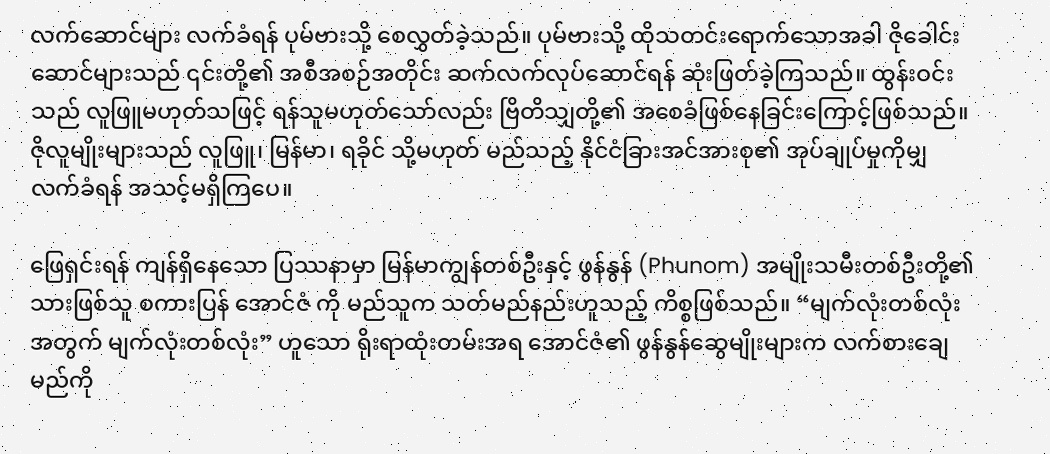လက်ဆောင်များ လက်ခံရန် ပုမ်ဗားသို့ စေလွှတ်ခဲ့သည်။ ပုမ်ဗားသို့ ထိုသတင်းရောက်သောအခါ ဇိုခေါင်းဆောင်များသည် ၎င်းတို့၏ အစီအစဉ်အတိုင်း ဆက်လက်လုပ်ဆောင်ရန် ဆုံးဖြတ်ခဲ့ကြသည်။ ထွန်းဝင်းသည် လူဖြူမဟုတ်သဖြင့် ရန်သူမဟုတ်သော်လည်း ဗြိတိသျှတို့၏ အစေခံဖြစ်နေခြင်းကြောင့်ဖြစ်သည်။ ဇိုလူမျိုးများသည် လူဖြူ၊ မြန်မာ၊ ရခိုင် သို့မဟုတ် မည်သည့် နိုင်ငံခြားအင်အားစု၏ အုပ်ချုပ်မှုကိုမျှ လက်ခံရန် အသင့်မရှိကြပေ။

ဖြေရှင်းရန် ကျန်ရှိနေသော ပြဿနာမှာ မြန်မာကျွန်တစ်ဦးနှင့် ဖွန်နွန် (Phunom) အမျိုးသမီးတစ်ဦးတို့၏ သားဖြစ်သူ စကားပြန် အောင်ဇံ ကို မည်သူက သတ်မည်နည်းဟူသည့် ကိစ္စဖြစ်သည်။ “မျက်လုံးတစ်လုံးအတွက် မျက်လုံးတစ်လုံး” ဟူသော ရိုးရာထုံးတမ်းအရ အောင်ဇံ၏ ဖွန်နွန်ဆွေမျိုးများက လက်စားချေမည်ကို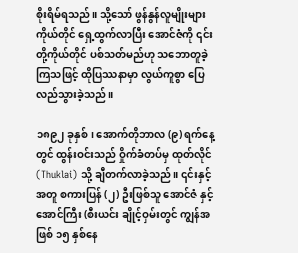စိုးရိမ်ရသည်။ သို့သော် ဖွန်နွန်လူမျိုးများ ကိုယ်တိုင် ရှေ့ထွက်လာပြီး အောင်ဇံကို ၎င်းတို့ကိုယ်တိုင် ပစ်သတ်မည်ဟု သဘောတူခဲ့ကြသဖြင့် ထိုပြဿနာမှာ လွယ်ကူစွာ ပြေလည်သွားခဲ့သည်။

၁၈၉၂ ခုနှစ်၊ အောက်တိုဘာလ (၉) ရက်နေ့တွင် ထွန်းဝင်းသည် ဝှိုက်ခံတပ်မှ ထုတ်လိုင် (Thuklai) သို့ ချီတက်လာခဲ့သည်။ ၎င်းနှင့်အတူ စကားပြန် (၂) ဦးဖြစ်သူ အောင်ဇံ နှင့် အောင်ကြီး (စီးယင်း ချိုင့်ဝှမ်းတွင် ကျွန်အဖြစ် ၁၅ နှစ်နေ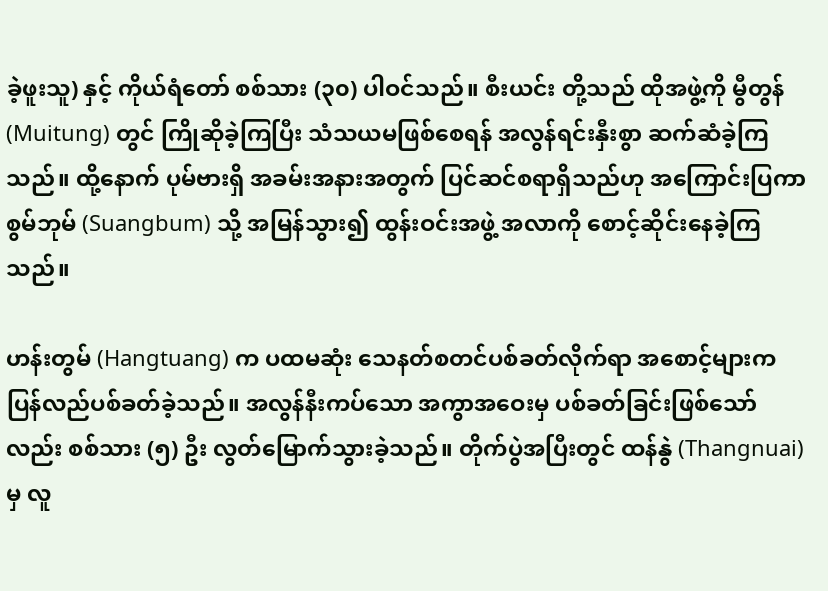ခဲ့ဖူးသူ) နှင့် ကိုယ်ရံတော် စစ်သား (၃၀) ပါဝင်သည်။ စီးယင်း တို့သည် ထိုအဖွဲ့ကို မွီတွန် (Muitung) တွင် ကြိုဆိုခဲ့ကြပြီး သံသယမဖြစ်စေရန် အလွန်ရင်းနှီးစွာ ဆက်ဆံခဲ့ကြသည်။ ထို့နောက် ပုမ်ဗားရှိ အခမ်းအနားအတွက် ပြင်ဆင်စရာရှိသည်ဟု အကြောင်းပြကာ စွမ်ဘုမ် (Suangbum) သို့ အမြန်သွား၍ ထွန်းဝင်းအဖွဲ့ အလာကို စောင့်ဆိုင်းနေခဲ့ကြသည်။

ဟန်းတွမ် (Hangtuang) က ပထမဆုံး သေနတ်စတင်ပစ်ခတ်လိုက်ရာ အစောင့်များက ပြန်လည်ပစ်ခတ်ခဲ့သည်။ အလွန်နီးကပ်သော အကွာအဝေးမှ ပစ်ခတ်ခြင်းဖြစ်သော်လည်း စစ်သား (၅) ဦး လွတ်မြောက်သွားခဲ့သည်။ တိုက်ပွဲအပြီးတွင် ထန်နွဲ (Thangnuai) မှ လူ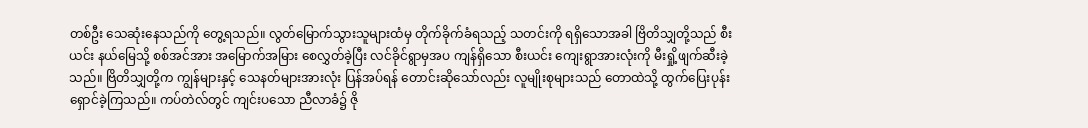တစ်ဦး သေဆုံးနေသည်ကို တွေ့ရသည်။ လွတ်မြောက်သွားသူများထံမှ တိုက်ခိုက်ခံရသည့် သတင်းကို ရရှိသောအခါ ဗြိတိသျှတို့သည် စီးယင်း နယ်မြေသို့ စစ်အင်အား အမြောက်အမြား စေလွှတ်ခဲ့ပြီး လင်ခိုင်ရွာမှအပ ကျန်ရှိသော စီးယင်း ကျေးရွာအားလုံးကို မီးရှို့ဖျက်ဆီးခဲ့သည်။ ဗြိတိသျှတို့က ကျွန်များနှင့် သေနတ်များအားလုံး ပြန်အပ်ရန် တောင်းဆိုသော်လည်း လူမျိုးစုများသည် တောထဲသို့ ထွက်ပြေးပုန်းရှောင်ခဲ့ကြသည်။ ကပ်တဲလ်တွင် ကျင်းပသော ညီလာခံ၌ ဇို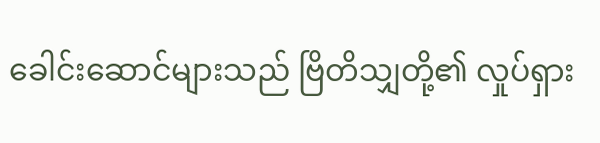ခေါင်းဆောင်များသည် ဗြိတိသျှတို့၏ လှုပ်ရှား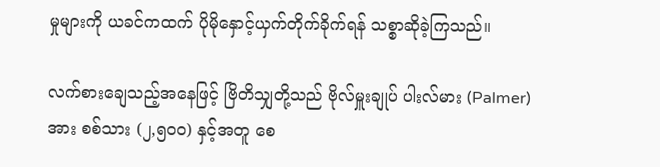မှုများကို ယခင်ကထက် ပိုမိုနှောင့်ယှက်တိုက်ခိုက်ရန် သစ္စာဆိုခဲ့ကြသည်။

လက်စားချေသည့်အနေဖြင့် ဗြိတိသျှတို့သည် ဗိုလ်မှူးချုပ် ပါးလ်မား (Palmer) အား စစ်သား (၂,၅၀၀) နှင့်အတူ စေ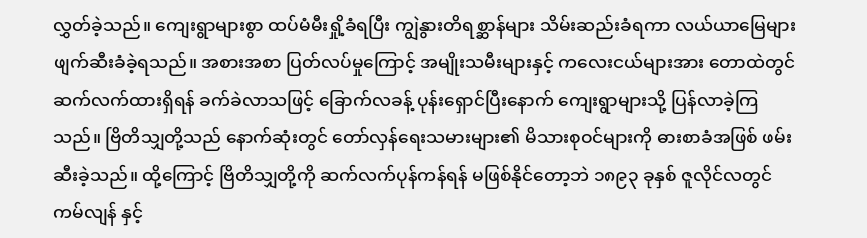လွှတ်ခဲ့သည်။ ကျေးရွာများစွာ ထပ်မံမီးရှို့ခံရပြီး ကျွဲနွားတိရစ္ဆာန်များ သိမ်းဆည်းခံရကာ လယ်ယာမြေများ ဖျက်ဆီးခံခဲ့ရသည်။ အစားအစာ ပြတ်လပ်မှုကြောင့် အမျိုးသမီးများနှင့် ကလေးငယ်များအား တောထဲတွင် ဆက်လက်ထားရှိရန် ခက်ခဲလာသဖြင့် ခြောက်လခန့် ပုန်းရှောင်ပြီးနောက် ကျေးရွာများသို့ ပြန်လာခဲ့ကြသည်။ ဗြိတိသျှတို့သည် နောက်ဆုံးတွင် တော်လှန်ရေးသမားများ၏ မိသားစုဝင်များကို ဓားစာခံအဖြစ် ဖမ်းဆီးခဲ့သည်။ ထို့ကြောင့် ဗြိတိသျှတို့ကို ဆက်လက်ပုန်ကန်ရန် မဖြစ်နိုင်တော့ဘဲ ၁၈၉၃ ခုနှစ် ဇူလိုင်လတွင် ကမ်လျန် နှင့်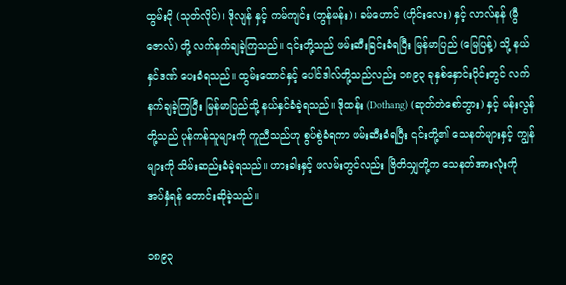ထွမ်းငို (သုတ်လိုင်)၊ ဒိုလျန် နှင့် ကမ်ကျင်း (ဘွန်မန်း)၊ ခမ်ဟောင် (ဟိုင်းလေး) နှင့် လာလ်နန် (မွီဇောလ်) တို့ လက်နက်ချခဲ့ကြသည်။ ၎င်းတို့သည် ဖမ်းဆီးခြင်းခံရပြီး မြန်မာပြည် (မြေပြန့်) သို့ နယ်နှင်ဒဏ် ပေးခံရသည်။ ထွမ်းထောင်နှင့် ပေါင်ဒါလ်တို့သည်လည်း ၁၈၉၃ ခုနှစ်နှောင်းပိုင်းတွင် လက်နက်ချခဲ့ကြပြီး မြန်မာပြည်သို့ နယ်နှင်ခံခဲ့ရသည်။ ဒိုထန်း (Dothang) (ဆုတ်တဲစော်ဘွား) နှင့် မန်းလွန် တို့သည် ပုန်ကန်သူများကို ကူညီသည်ဟု စွပ်စွဲခံရကာ ဖမ်းဆီးခံရပြီး ၎င်းတို့၏ သေနတ်များနှင့် ကျွန်များကို သိမ်းဆည်းခံခဲ့ရသည်။ ဟားခါးနှင့် ဖလမ်းတွင်လည်း ဗြိတိသျှတို့က သေနတ်အားလုံးကို အပ်နှံရန် တောင်းဆိုခဲ့သည်။

၁၈၉၃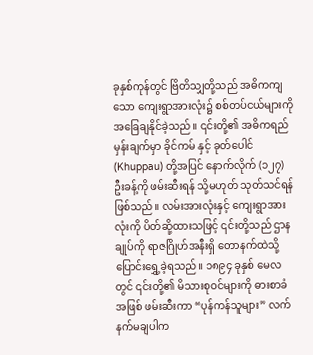ခုနှစ်ကုန်တွင် ဗြိတိသျှတို့သည် အဓိကကျသော ကျေးရွာအားလုံး၌ စစ်တပ်ငယ်များကို အခြေချနိုင်ခဲ့သည်။ ၎င်းတို့၏ အဓိကရည်မှန်းချက်မှာ ခိုင်ကမ် နှင့် ခုတ်ပေါင် (Khuppau) တို့အပြင် နောက်လိုက် (၁၂၇) ဦးခန့်ကို ဖမ်းဆီးရန် သို့မဟုတ် သုတ်သင်ရန်ဖြစ်သည်။ လမ်းအားလုံးနှင့် ကျေးရွာအားလုံးကို ပိတ်ဆို့ထားသဖြင့် ၎င်းတို့သည် ဌာနချုပ်ကို ရာဇဂြိုဟ်အနီးရှိ တောနက်ထဲသို့ ပြောင်းရွှေ့ခဲ့ရသည်။ ၁၈၉၄ ခုနှစ် မေလတွင် ၎င်းတို့၏ မိသားစုဝင်များကို ဓားစာခံအဖြစ် ဖမ်းဆီးကာ “ပုန်ကန်သူများ” လက်နက်မချပါက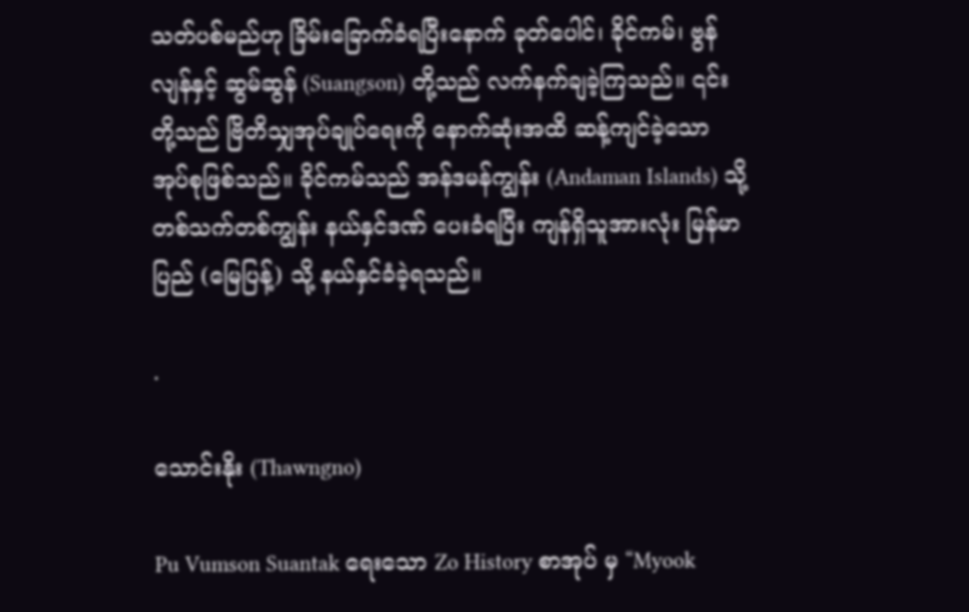သတ်ပစ်မည်ဟု ခြိမ်းခြောက်ခံရပြီးနောက် ခုတ်ပေါင်၊ ခိုင်ကမ်၊ ဗွန်လျန်နှင့် ဆွမ်ဆွန် (Suangson) တို့သည် လက်နက်ချခဲ့ကြသည်။ ၎င်းတို့သည် ဗြိတိသျှအုပ်ချုပ်ရေးကို နောက်ဆုံးအထိ ဆန့်ကျင်ခဲ့သော အုပ်စုဖြစ်သည်။ ခိုင်ကမ်သည် အန်ဒမန်ကျွန်း (Andaman Islands) သို့ တစ်သက်တစ်ကျွန်း နယ်နှင်ဒဏ် ပေးခံရပြီး ကျန်ရှိသူအားလုံး မြန်မာပြည် (မြေပြန့်) သို့ နယ်နှင်ခံခဲ့ရသည်။

.

သောင်းနိုး (Thawngno)

Pu Vumson Suantak ရေးသော Zo History စာအုပ် မှ “Myook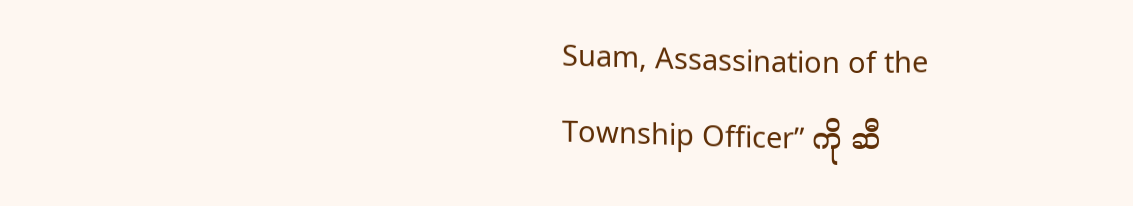Suam, Assassination of the Township Officer” ကို ဆီ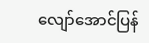လျော်အောင်ပြန်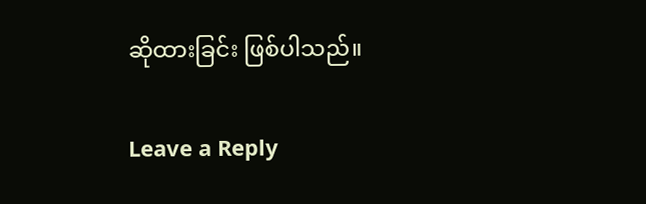ဆိုထားခြင်း ဖြစ်ပါသည်။

Leave a Reply